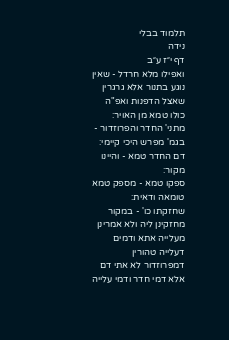תלמוד בבלי
נידה
דף י״ז ע״ב
ואפילו מלא חרדל - שאין נוגע בתנור אלא גרגרין שאצל הדפנות ואפ"ה כולו טמא מן האויר:
מתני' החדר והפרוזדור - בגמ' מפרש היכי קיימי:
דם החדר טמא - והיינו מקור:
ספקו טמא - מספק טמא טומאה ודאית:
שחזקתו כו' - במקור מחזקינן ליה ולא אמרינן מעלייה אתא ודמים דעלייה טהורין דמפרוזדור לא אתי דם אלא דמי חדר ודמי עלייה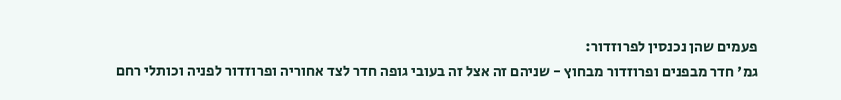פעמים שהן נכנסין לפרוזדור:
גמ' חדר מבפנים ופרוזדור מבחוץ - שניהם זה אצל זה בעובי גופה חדר לצד אחוריה ופרוזדור לפניה וכותלי רחם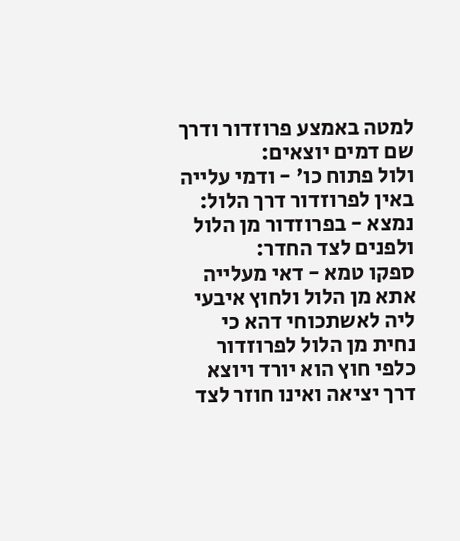למטה באמצע פרוזדור ודרך שם דמים יוצאים:
ולול פתוח כו' - ודמי עלייה באין לפרוזדור דרך הלול:
נמצא - בפרוזדור מן הלול ולפנים לצד החדר:
ספקו טמא - דאי מעלייה אתא מן הלול ולחוץ איבעי ליה לאשתכוחי דהא כי נחית מן הלול לפרוזדור כלפי חוץ הוא יורד ויוצא דרך יציאה ואינו חוזר לצד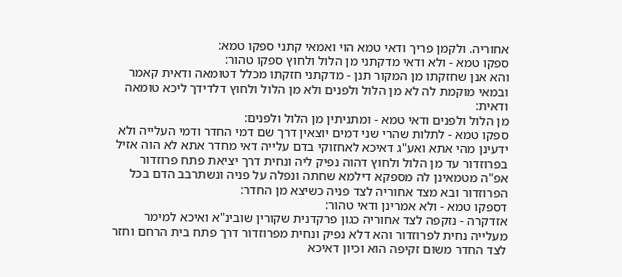אחוריה. ולקמן פריך ודאי טמא הוי ואמאי קתני ספקו טמא:
ספקו טמא - ולא ודאי מדקתני מן הלול ולחוץ ספקו טהור:
והא אנן שחזקתו מן המקור תנן - מדקתני חזקתו מכלל דטומאה ודאית קאמר ובמאי מוקמת לה לא מן הלול ולפנים ולא מן הלול ולחוץ דלדידך ליכא טומאה ודאית:
מן הלול ולפנים ודאי טמא - ומתניתין מן הלול ולפנים:
ספקו טמא - לתלות שהרי שני דמים יוצאין דרך שם דמי החדר ודמי העלייה ולא ידעינן מהי אתא ואע"ג דאיכא לאחזוקי בדם עלייה דאי מחדר אתא לא הוה אזיל בפרוזדור עד מן הלול ולחוץ דהוה נפיק ליה ונחית דרך יציאת פתח פרוזדור אפ"ה מטמאינן לה מספקא דילמא שחתה ונפלה על פניה ונשתרבב הדם בכל הפרוזדור ובא מצד אחוריה לצד פניה כשיצא מן החדר:
דספקו טמא - ולא אמרינן ודאי טהור:
אזדקרה - נזקפה לצד אחוריה כגון פרקדנית שקורין שובינ"א ואיכא למימר מעלייה נחית לפרוזדור והא דלא נפיק ונחית מפרוזדור דרך פתח בית הרחם וחזר לצד החדר משום זקיפה הוא וכיון דאיכא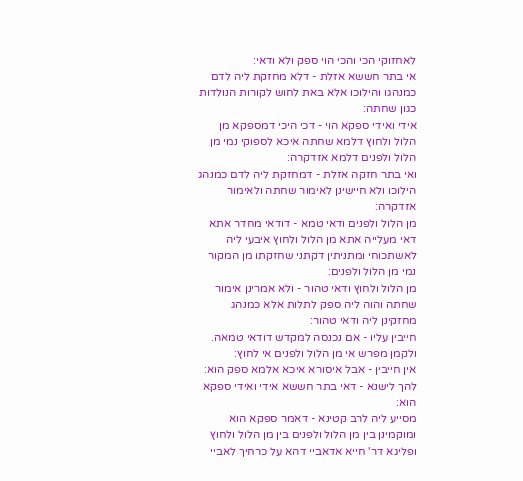לאחזוקי הכי והכי הוי ספק ולא ודאי:
אי בתר חששא אזלת - דלא מחזקת ליה לדם כמנהגו והילוכו אלא באת לחוש לקורות הנולדות כגון שחתה:
אידי ואידי ספקא הוי - דכי היכי דמספקא מן הלול ולחוץ דלמא שחתה איכא לספוקי נמי מן הלול ולפנים דלמא אזדקרה:
ואי בתר חזקה אזלת - דמחזקת ליה לדם כמנהג הילוכו ולא חיישינן לאימור שחתה ולאימור אזדקרה:
מן הלול ולפנים ודאי טמא - דודאי מחדר אתא דאי מעלייה אתא מן הלול ולחוץ איבעי ליה לאשתכוחי ומתניתין דקתני שחזקתו מן המקור נמי מן הלול ולפנים:
מן הלול ולחוץ ודאי טהור - ולא אמרינן אימור שחתה והוה ליה ספק לתלות אלא כמנהג מחזקינן ליה ודאי טהור:
חייבין עליו - אם נכנסה למקדש דודאי טמאה. ולקמן מפרש אי מן הלול ולפנים אי לחוץ:
אין חייבין - אבל איסורא איכא אלמא ספק הוא:
להך לישנא - דאי בתר חששא אידי ואידי ספקא הוא:
מסייע ליה לרב קטינא - דאמר ספקא הוא ומוקמינן בין מן הלול ולפנים בין מן הלול ולחוץ ופליגא דר' חייא אדאביי דהא על כרחיך לאביי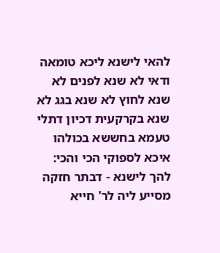להאי לישנא ליכא טומאה ודאי לא שנא לפנים לא שנא לחוץ לא שנא בגג לא שנא בקרקעית דכיון דתלי טעמא בחששא בכולהו איכא לספוקי הכי והכי:
להך לישנא - דבתר חזקה מסייע ליה לר' חייא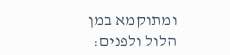ומתוקמא במן הלול ולפנים: